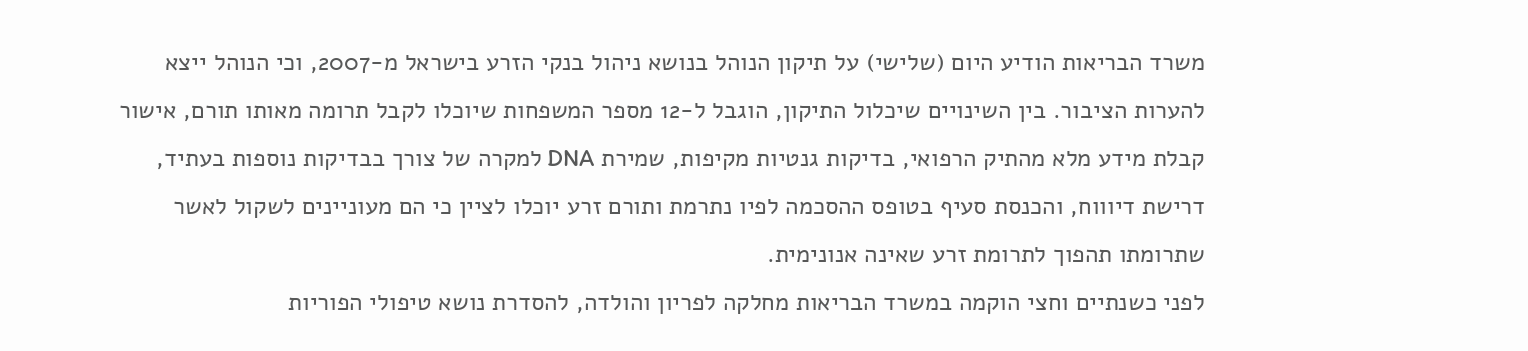משרד הבריאות הודיע היום (שלישי) על תיקון הנוהל בנושא ניהול בנקי הזרע בישראל מ-2007, וכי הנוהל ייצא להערות הציבור. בין השינויים שיכלול התיקון, הוגבל ל-12 מספר המשפחות שיוכלו לקבל תרומה מאותו תורם, אישור קבלת מידע מלא מהתיק הרפואי, בדיקות גנטיות מקיפות, שמירת DNA למקרה של צורך בבדיקות נוספות בעתיד, דרישת דיוווח, והכנסת סעיף בטופס ההסכמה לפיו נתרמת ותורם זרע יוכלו לציין כי הם מעוניינים לשקול לאשר שתרומתו תהפוך לתרומת זרע שאינה אנונימית.
לפני כשנתיים וחצי הוקמה במשרד הבריאות מחלקה לפריון והולדה, להסדרת נושא טיפולי הפוריות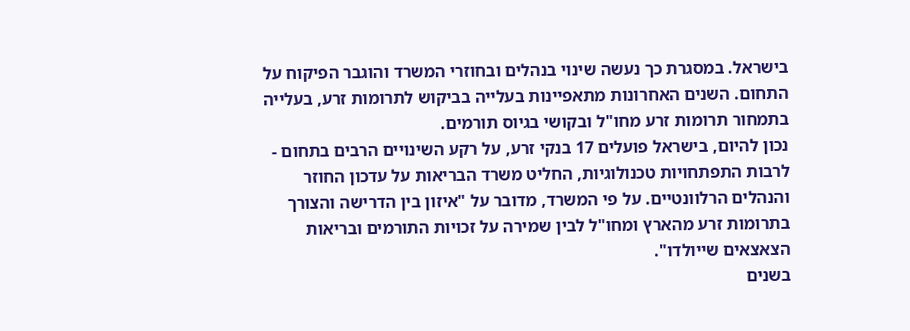בישראל. במסגרת כך נעשה שינוי בנהלים ובחוזרי המשרד והוגבר הפיקוח על התחום. השנים האחרונות מתאפיינות בעלייה בביקוש לתרומות זרע, בעלייה בתמחור תרומות זרע מחו"ל ובקושי בגיוס תורמים.
נכון להיום, בישראל פועלים 17 בנקי זרע, על רקע השינויים הרבים בתחום - לרבות התפתחויות טכנולוגיות, החליט משרד הבריאות על עדכון החוזר והנהלים הרלוונטיים. על פי המשרד, מדובר על "איזון בין הדרישה והצורך בתרומות זרע מהארץ ומחו"ל לבין שמירה על זכויות התורמים ובריאות הצאצאים שייולדו".
בשנים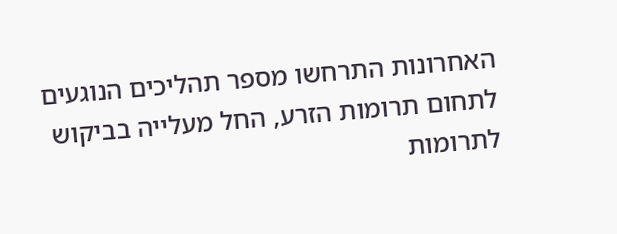האחרונות התרחשו מספר תהליכים הנוגעים לתחום תרומות הזרע, החל מעלייה בביקוש לתרומות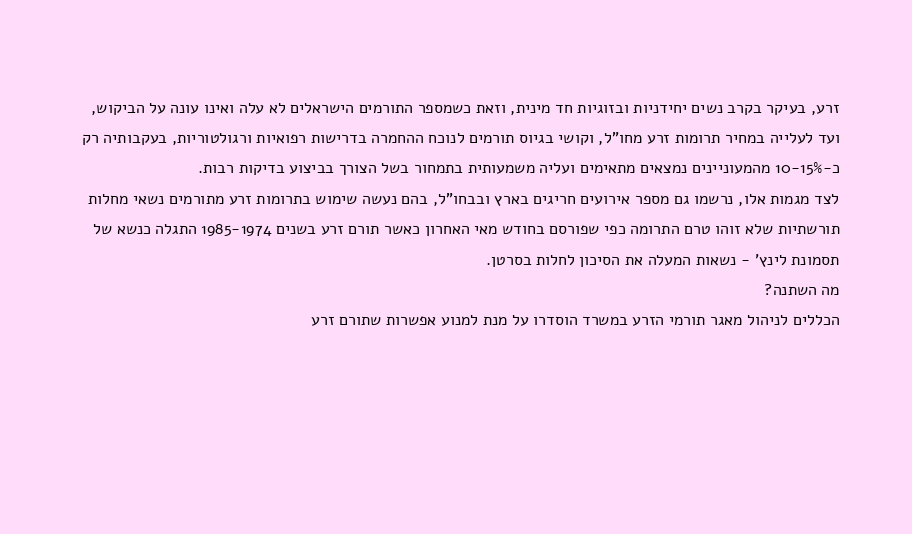זרע, בעיקר בקרב נשים יחידניות ובזוגיות חד מינית, וזאת כשמספר התורמים הישראלים לא עלה ואינו עונה על הביקוש, ועד לעלייה במחיר תרומות זרע מחו"ל, וקושי בגיוס תורמים לנוכח ההחמרה בדרישות רפואיות ורגולטוריות, בעקבותיה רק כ-10-15% מהמעוניינים נמצאים מתאימים ועליה משמעותית בתמחור בשל הצורך בביצוע בדיקות רבות.
לצד מגמות אלו, נרשמו גם מספר אירועים חריגים בארץ ובבחו"ל, בהם נעשה שימוש בתרומות זרע מתורמים נשאי מחלות תורשתיות שלא זוהו טרם התרומה כפי שפורסם בחודש מאי האחרון כאשר תורם זרע בשנים 1985-1974 התגלה כנשא של תסמונת לינץ' - נשאות המעלה את הסיכון לחלות בסרטן.
מה השתנה?
הכללים לניהול מאגר תורמי הזרע במשרד הוסדרו על מנת למנוע אפשרות שתורם זרע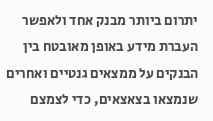יתרום ביותר מבנק אחד ולאפשר העברת מידע באופן מאובטח בין הבנקים על ממצאים גנטיים ואחרים שנמצאו בצאצאים, כדי לצמצם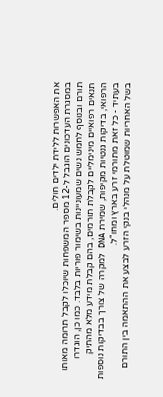את האפשרות ללידת ילדים חולים.
במסגרת העדכונים הוגבל ל-12 מספר המשפחות שיוכלו לקבל תרומה מאותו תורם ובנוסף לחמש נשים שמעוניינות בשימור פוריות בלבד. כמו כן, הוגדרו תנאים רפואיים מינימליים לקבלת תורמים, בהם קבלת מידע מלא מהתיק הרפואי, בדיקות גנטיות מקיפות, שמירת DNA למקרה של צורך בבדיקות נוספות בעתיד - כל זאת מתורמי זרע בארץ ומחו"ל.
בשל האחריות שמוטלת על מנהלי בנקי הזרע לבצע את ההתאמה בין התורם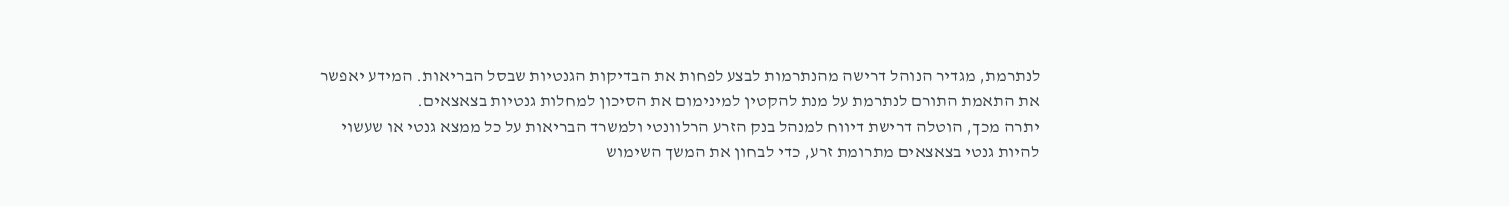לנתרמת, מגדיר הנוהל דרישה מהנתרמות לבצע לפחות את הבדיקות הגנטיות שבסל הבריאות. המידע יאפשר את התאמת התורם לנתרמת על מנת להקטין למינימום את הסיכון למחלות גנטיות בצאצאים.
יתרה מכך, הוטלה דרישת דיווח למנהל בנק הזרע הרלוונטי ולמשרד הבריאות על כל ממצא גנטי או שעשוי להיות גנטי בצאצאים מתרומת זרע, כדי לבחון את המשך השימוש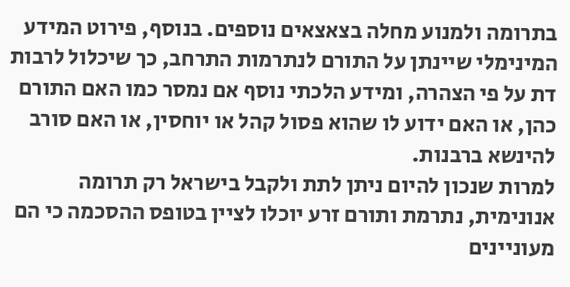בתרומה ולמנוע מחלה בצאצאים נוספים. בנוסף, פירוט המידע המינימלי שיינתן על התורם לנתרמות התרחב, כך שיכלול לרבות דת על פי הצהרה, ומידע הלכתי נוסף אם נמסר כמו האם התורם כהן, או האם ידוע לו שהוא פסול קהל או יוחסין, או האם סורב להינשא ברבנות.
למרות שנכון להיום ניתן לתת ולקבל בישראל רק תרומה אנונימית, נתרמת ותורם זרע יוכלו לציין בטופס ההסכמה כי הם מעוניינים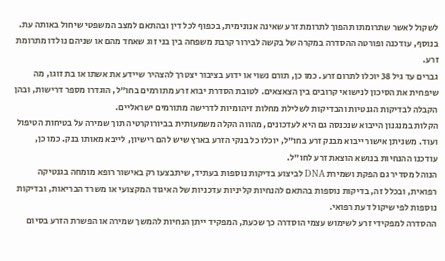לשקול לאשר שתרומתו תהפוך לתרומת זרע שאינה אנונימית, בכפוף לכל דין ובהתאם למצב המשפטי שיחול באותה עת. בנוסף, עודכנה ופורטה ההסדרה במקרה של בקשה לבירור קרבת משפחה בין בני זוג שאחד מהם או שניהם נולדו מתרומת זרע.
גברים עד גיל 38 יוכלו לתרום זרע. כמו כן, תורם נשוי או ידוע בציבור יצטרך להצהיר שיידע את אשתו או בת זוגו, מה שיפחית את הסיכון לנישואי קרובים בין הצאצאים. לטובת הסדרת יבוא זרע מתורמים בחו"ל, הוגדרו מספר דרישות, ובהן הקבלה לבדיקות הגנטיות והבדיקות לשלילת מחלות זיהומיות לדרישה מתורמים ישראליים.
הקלות במנגנון הייבוא שנכנסה גם היא לעדכונים, מהווה הקלה משמעותית בביורוקרטיה תוך שמירה על בטיחות הטיפול ועוד. משניתן אישור ייבוא מבנק זרע בחו"ל, יוכלו כל בנקי הזרע בארץ שיש להם רישיון, לייבא מאותו בנק. כמו כן, עודכנו ההנחיות בנושא הוצאת זרע לחו"ל.
הנוהל מסדיר גם הפקת ושמירת DNA לביצוע בדיקות נוספות בעתיד, שיתבצעו רק באישור רופא מומחה בגנטיקה רפואית, ובכלל זה, בדיקות נוספות בהתאם להנחיות קליניות עדכניות של האיגוד המקצועי או משרד הבריאות, ובדיקות נוספות לפי שיקול דעת רפואי.
ההסדרה למפקידי זרע לשימוש עצמי הוסדרה כך שכעת, המפקיד ייתן הנחיות להמשך שמירה או הפשרת הזרע בסיום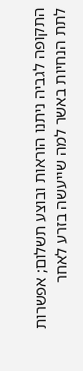התקופה לגביה ניתנו הוראות ובוצע תשלום; אפשרות לתת הנחיות באשר למה שייעשה בזרע לאחר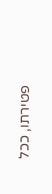פטירתו, ככל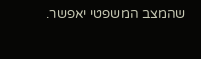שהמצב המשפטי יאפשר.